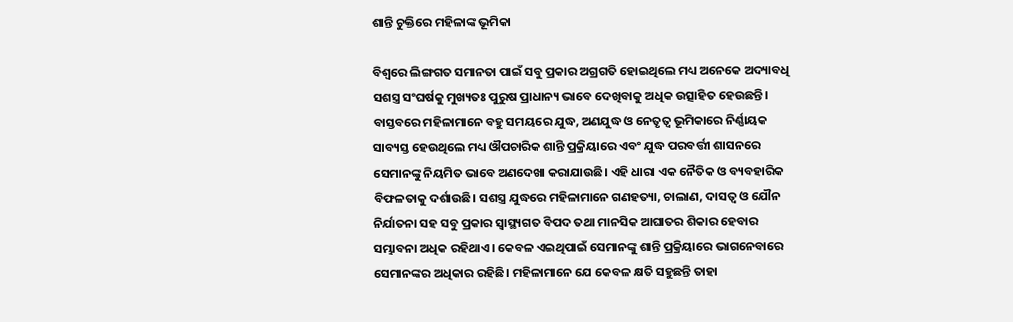ଶାନ୍ତି ଚୁକ୍ତିରେ ମହିଳାଙ୍କ ଭୂମିକା

ବିଶ୍ୱରେ ଲିଙ୍ଗଗତ ସମାନତା ପାଇଁ ସବୁ ପ୍ରକାର ଅଗ୍ରଗତି ହୋଇଥିଲେ ମଧ୍ୟ ଅନେକେ ଅଦ୍ୟାବଧି ସଶସ୍ତ୍ର ସଂଘର୍ଷକୁ ମୁଖ୍ୟତଃ ପୁରୁଷ ପ୍ରାଧାନ୍ୟ ଭାବେ ଦେଖିବାକୁ ଅଧିକ ଉତ୍ସାହିତ ହେଉଛନ୍ତି। ବାସ୍ତବରେ ମହିଳାମାନେ ବହୁ ସମୟରେ ଯୁଦ୍ଧ, ଅଣଯୁଦ୍ଧ ଓ ନେତୃତ୍ୱ ଭୂମିକାରେ ନିର୍ଣ୍ଣାୟକ ସାବ୍ୟସ୍ତ ହେଉଥିଲେ ମଧ୍ୟ ଔପଚାରିକ ଶାନ୍ତି ପ୍ରକ୍ରିୟାରେ ଏବଂ ଯୁଦ୍ଧ ପରବର୍ତ୍ତୀ ଶାସନରେ ସେମାନଙ୍କୁ ନିୟମିତ ଭାବେ ଅଣଦେଖା କରାଯାଉଛି। ଏହି ଧାରା ଏକ ନୈତିକ ଓ ବ୍ୟବହାରିକ ବିଫଳତାକୁ ଦର୍ଶାଉଛି। ସଶସ୍ତ୍ର ଯୁଦ୍ଧରେ ମହିଳାମାନେ ଗଣହତ୍ୟା, ଚାଲାଣ, ଦାସତ୍ୱ ଓ ଯୌନ ନିର୍ଯାତନା ସହ ସବୁ ପ୍ରକାର ସ୍ବାସ୍ଥ୍ୟଗତ ବିପଦ ତଥା ମାନସିକ ଆଘାତର ଶିକାର ହେବାର ସମ୍ଭାବନା ଅଧିକ ରହିଥାଏ। କେବଳ ଏଇଥିପାଇଁ ସେମାନଙ୍କୁ ଶାନ୍ତି ପ୍ରକ୍ରିୟାରେ ଭାଗନେବାରେ ସେମାନଙ୍କର ଅଧିକାର ରହିଛି। ମହିଳାମାନେ ଯେ କେବଳ କ୍ଷତି ସହୁଛନ୍ତି ତାହା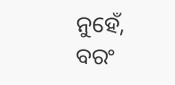ନୁହେଁ, ବରଂ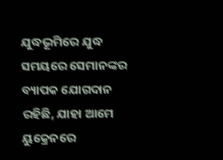ଯୁଦ୍ଧଭୂମିରେ ଯୁଦ୍ଧ ସମୟରେ ସେମାନଙ୍କର ବ୍ୟାପକ ଯୋଗଦାନ ରହିଛି, ଯାହା ଆମେ ୟୁକ୍ରେନରେ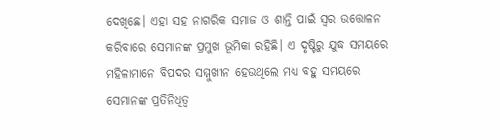ଦେଖିଛେ। ଏହା ସହ ନାଗରିକ ସମାଜ ଓ ଶାନ୍ତି ପାଇଁ ସ୍ବର ଉତ୍ତୋଳନ କରିବାରେ ସେମାନଙ୍କ ପ୍ରମୁଖ ଭୂମିକା ରହିଛି। ଏ ଦୃଷ୍ଟିରୁ ଯୁଦ୍ଧ ସମୟରେ ମହିଳାମାନେ ବିପଦର ସମ୍ମୁଖୀନ ହେଉଥିଲେ ମଧ୍ୟ ବହୁ ସମୟରେ ସେମାନଙ୍କ ପ୍ରତିନିଧିତ୍ୱ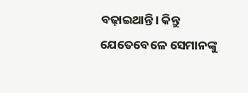ବଢ଼ାଇଥାନ୍ତି। କିନ୍ତୁ ଯେତେବେଳେ ସେମାନଙ୍କୁ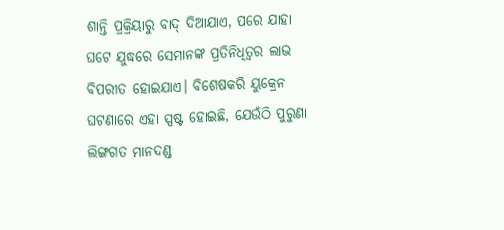ଶାନ୍ତି ପ୍ରକ୍ରିୟାରୁ ବାଦ୍‌ ଦିଆଯାଏ, ପରେ ଯାହା ଘଟେ ଯୁଦ୍ଧରେ ସେମାନଙ୍କ ପ୍ରତିନିଧିତ୍ୱର ଲାଭ ବିପରୀତ ହୋଇଯାଏ। ବିଶେଷକରି ୟୁକ୍ରେନ ଘଟଣାରେ ଏହା ସ୍ପଷ୍ଟ ହୋଇଛି, ଯେଉଁଠି ପୁରୁଣା ଲିଙ୍ଗଗତ ମାନଦଣ୍ଡ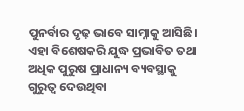ପୁନର୍ବାର ଦୃଢ଼ ଭାବେ ସାମ୍ନାକୁ ଆସିଛି। ଏହା ବିଶେଷକରି ଯୁଦ୍ଧ ପ୍ରଭାବିତ ତଥା ଅଧିକ ପୁରୁଷ ପ୍ରାଧାନ୍ୟ ବ୍ୟବସ୍ଥାକୁ ଗୁରୁତ୍ୱ ଦେଉଥିବା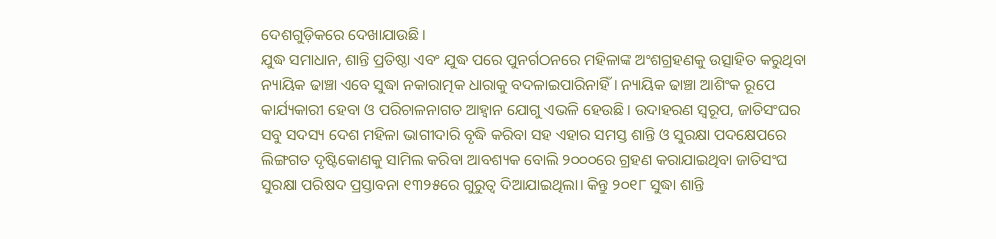ଦେଶଗୁଡ଼ିକରେ ଦେଖାଯାଉଛି।
ଯୁଦ୍ଧ ସମାଧାନ, ଶାନ୍ତି ପ୍ରତିଷ୍ଠା ଏବଂ ଯୁଦ୍ଧ ପରେ ପୁନର୍ଗଠନରେ ମହିଳାଙ୍କ ଅଂଶଗ୍ରହଣକୁ ଉତ୍ସାହିତ କରୁଥିବା ନ୍ୟାୟିକ ଢାଞ୍ଚା ଏବେ ସୁଦ୍ଧା ନକାରାତ୍ମକ ଧାରାକୁ ବଦଳାଇପାରିନାହିଁ। ନ୍ୟାୟିକ ଢାଞ୍ଚା ଆଶିଂକ ରୂପେ କାର୍ଯ୍ୟକାରୀ ହେବା ଓ ପରିଚାଳନାଗତ ଆହ୍ବାନ ଯୋଗୁ ଏଭଳି ହେଉଛି। ଉଦାହରଣ ସ୍ବରୂପ, ଜାତିସଂଘର ସବୁ ସଦସ୍ୟ ଦେଶ ମହିଳା ଭାଗୀଦାରି ବୃଦ୍ଧି କରିବା ସହ ଏହାର ସମସ୍ତ ଶାନ୍ତି ଓ ସୁରକ୍ଷା ପଦକ୍ଷେପରେ ଲିଙ୍ଗଗତ ଦୃଷ୍ଟିକୋଣକୁ ସାମିଲ କରିବା ଆବଶ୍ୟକ ବୋଲି ୨୦୦୦ରେ ଗ୍ରହଣ କରାଯାଇଥିବା ଜାତିସଂଘ ସୁରକ୍ଷା ପରିଷଦ ପ୍ରସ୍ତାବନା ୧୩୨୫ରେ ଗୁରୁତ୍ୱ ଦିଆଯାଇଥିଲା। କିନ୍ତୁ ୨୦୧୮ ସୁଦ୍ଧା ଶାନ୍ତି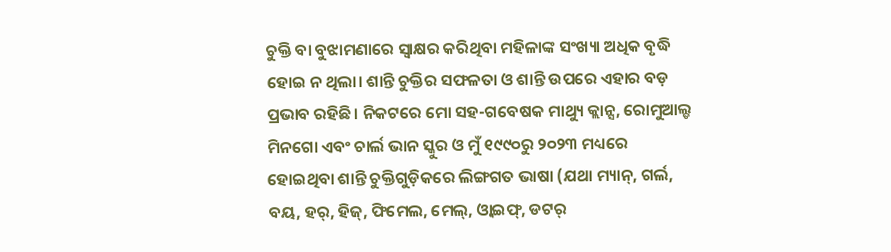ଚୁକ୍ତି ବା ବୁଝାମଣାରେ ସ୍ବାକ୍ଷର କରିଥିବା ମହିଳାଙ୍କ ସଂଖ୍ୟା ଅଧିକ ବୃଦ୍ଧି ହୋଇ ନ ଥିଲା। ଶାନ୍ତି ଚୁକ୍ତିର ସଫଳତା ଓ ଶାନ୍ତି ଉପରେ ଏହାର ବଡ଼ ପ୍ରଭାବ ରହିଛି। ନିକଟରେ ମୋ ସହ-ଗବେଷକ ମାଥ୍ୟୁ କ୍ଲାନ୍ସ, ରୋମୁଆଲ୍ଡ ମିନଗୋ ଏବଂ ଚାର୍ଲ ଭାନ ସ୍କୁର ଓ ମୁଁ ୧୯୯୦ରୁ ୨୦୨୩ ମଧ୍ୟରେ ହୋଇଥିବା ଶାନ୍ତି ଚୁକ୍ତିଗୁଡ଼ିକରେ ଲିଙ୍ଗଗତ ଭାଷା (ଯଥା ମ୍ୟାନ୍‌, ଗର୍ଲ, ବୟ, ହର୍‌, ହିଜ୍‌, ଫିମେଲ, ମେଲ୍‌, ଓ୍ବାଇଫ୍‌, ଡଟର୍‌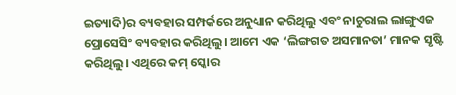ଇତ୍ୟାଦି)ର ବ୍ୟବହାର ସମ୍ପର୍କରେ ଅନୁଧ୍ୟାନ କରିଥିଲୁ ଏବଂ ନାଚୁରାଲ ଲାଙ୍ଗୁଏଜ ପ୍ରୋସେସିଂ ବ୍ୟବହାର କରିଥିଲୁ। ଆମେ ଏକ ‘ଲିଙ୍ଗଗତ ଅସମାନତା’ ମାନକ ସୃଷ୍ଟି କରିଥିଲୁ। ଏଥିରେ କମ୍‌ ସ୍କୋର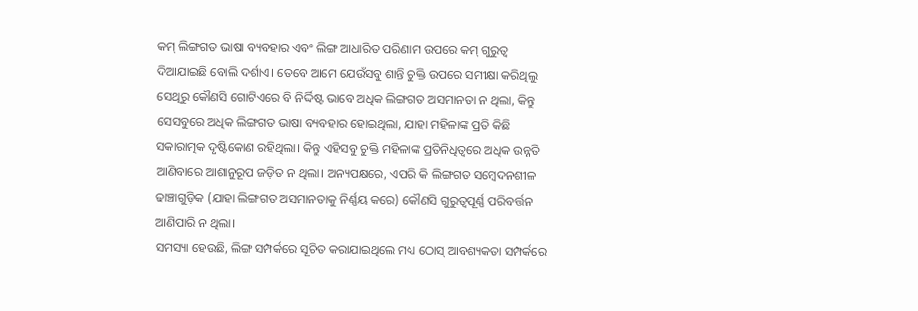କମ୍‌ ଲିଙ୍ଗଗତ ଭାଷା ବ୍ୟବହାର ଏବଂ ଲିଙ୍ଗ ଆଧାରିତ ପରିଣାମ ଉପରେ କମ୍‌ ଗୁରୁତ୍ୱ ଦିଆଯାଇଛି ବୋଲି ଦର୍ଶାଏ। ତେବେ ଆମେ ଯେଉଁସବୁ ଶାନ୍ତି ଚୁକ୍ତି ଉପରେ ସମୀକ୍ଷା କରିଥିଲୁ ସେଥିରୁ କୌଣସି ଗୋଟିଏରେ ବି ନିର୍ଦ୍ଦିଷ୍ଟ ଭାବେ ଅଧିକ ଲିଙ୍ଗଗତ ଅସମାନତା ନ ଥିଲା, କିନ୍ତୁ ସେସବୁରେ ଅଧିକ ଲିଙ୍ଗଗତ ଭାଷା ବ୍ୟବହାର ହୋଇଥିଲା, ଯାହା ମହିଳାଙ୍କ ପ୍ରତି କିଛି ସକାରାତ୍ମକ ଦୃଷ୍ଟିକୋଣ ରହିଥିଲା। କିନ୍ତୁ ଏହିସବୁ ଚୁକ୍ତି ମହିଳାଙ୍କ ପ୍ରତିନିଧିତ୍ୱରେ ଅଧିକ ଉନ୍ନତି ଆଣିବାରେ ଆଶାନୁରୂପ ଜଡ଼ିତ ନ ଥିଲା। ଅନ୍ୟପକ୍ଷରେ, ଏପରି କି ଲିଙ୍ଗଗତ ସମ୍ବେଦନଶୀଳ ଢାଞ୍ଚାଗୁଡ଼ିକ (ଯାହା ଲିଙ୍ଗଗତ ଅସମାନତାକୁ ନିର୍ଣ୍ଣୟ କରେ) କୌଣସି ଗୁରୁତ୍ୱପୂର୍ଣ୍ଣ ପରିବର୍ତ୍ତନ ଆଣିପାରି ନ ଥିଲା।
ସମସ୍ୟା ହେଉଛି, ଲିଙ୍ଗ ସମ୍ପର୍କରେ ସୂଚିତ କରାଯାଇଥିଲେ ମଧ୍ୟ ଠୋସ୍‌ ଆବଶ୍ୟକତା ସମ୍ପର୍କରେ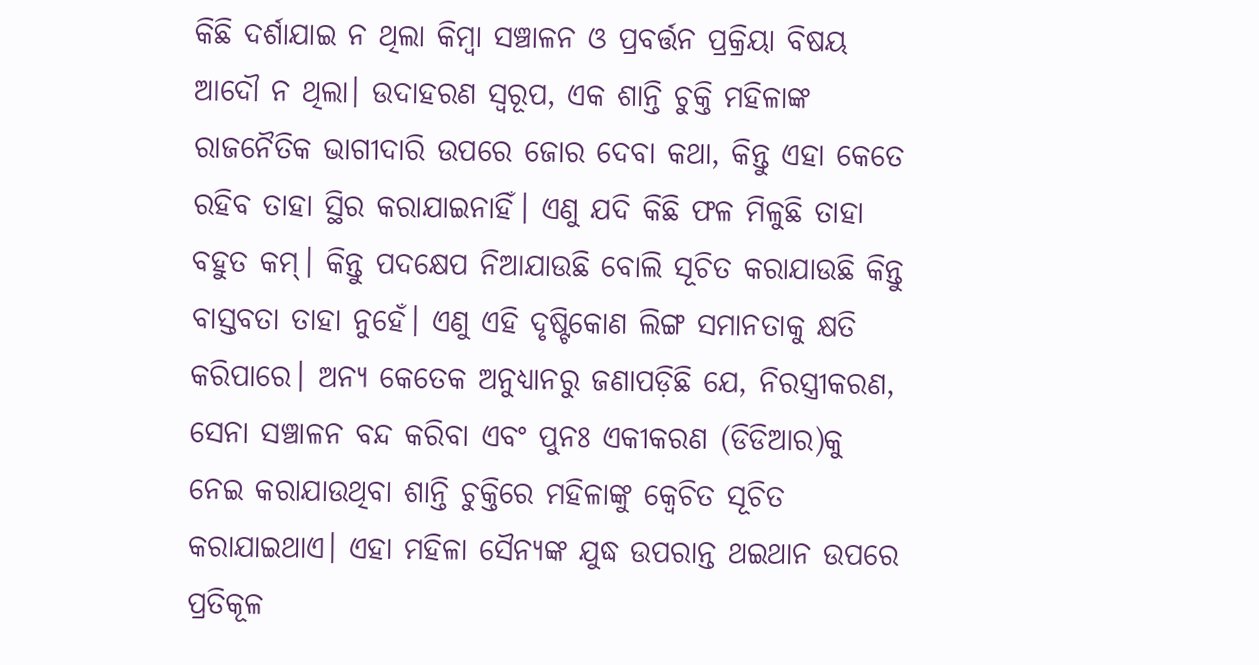କିଛି ଦର୍ଶାଯାଇ ନ ଥିଲା କିମ୍ବା ସଞ୍ଚାଳନ ଓ ପ୍ରବର୍ତ୍ତନ ପ୍ରକ୍ରିୟା ବିଷୟ ଆଦୌ ନ ଥିଲା। ଉଦାହରଣ ସ୍ବରୂପ, ଏକ ଶାନ୍ତି ଚୁକ୍ତି ମହିଳାଙ୍କ ରାଜନୈତିକ ଭାଗୀଦାରି ଉପରେ ଜୋର ଦେବା କଥା, କିନ୍ତୁ ଏହା କେତେ ରହିବ ତାହା ସ୍ଥିର କରାଯାଇନାହିଁ। ଏଣୁ ଯଦି କିଛି ଫଳ ମିଳୁଛି ତାହା ବହୁତ କମ୍‌। କିନ୍ତୁ ପଦକ୍ଷେପ ନିଆଯାଉଛି ବୋଲି ସୂଚିତ କରାଯାଉଛି କିନ୍ତୁ ବାସ୍ତବତା ତାହା ନୁହେଁ। ଏଣୁ ଏହି ଦୃଷ୍ଟିକୋଣ ଲିଙ୍ଗ ସମାନତାକୁ କ୍ଷତି କରିପାରେ। ଅନ୍ୟ କେତେକ ଅନୁଧ୍ୟାନରୁ ଜଣାପଡ଼ିଛି ଯେ, ନିରସ୍ତ୍ରୀକରଣ, ସେନା ସଞ୍ଚାଳନ ବନ୍ଦ କରିବା ଏବଂ ପୁନଃ ଏକୀକରଣ (ଡିଡିଆର)କୁ ନେଇ କରାଯାଉଥିବା ଶାନ୍ତି ଚୁକ୍ତିରେ ମହିଳାଙ୍କୁ କ୍ୱେଚିତ ସୂଚିତ କରାଯାଇଥାଏ। ଏହା ମହିଳା ସୈନ୍ୟଙ୍କ ଯୁଦ୍ଧ ଉପରାନ୍ତ ଥଇଥାନ ଉପରେ ପ୍ରତିକୂଳ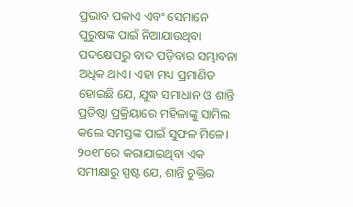ପ୍ରଭାବ ପକାଏ ଏବଂ ସେମାନେ ପୁରୁଷଙ୍କ ପାଇଁ ନିଆଯାଉଥିବା ପଦକ୍ଷେପରୁ ବାଦ ପଡ଼ିବାର ସମ୍ଭାବନା ଅଧିକ ଥାଏ। ଏହା ମଧ୍ୟ ପ୍ରମାଣିତ ହୋଇଛି ଯେ, ଯୁଦ୍ଧ ସମାଧାନ ଓ ଶାନ୍ତି ପ୍ରତିଷ୍ଠା ପ୍ରକ୍ରିୟାରେ ମହିଳାଙ୍କୁ ସାମିଲ କଲେ ସମସ୍ତଙ୍କ ପାଇଁ ସୁଫଳ ମିଳେ। ୨୦୧୮ରେ କରାଯାଇଥିବା ଏକ ସମୀକ୍ଷାରୁ ସ୍ପଷ୍ଟ ଯେ, ଶାନ୍ତି ଚୁକ୍ତିର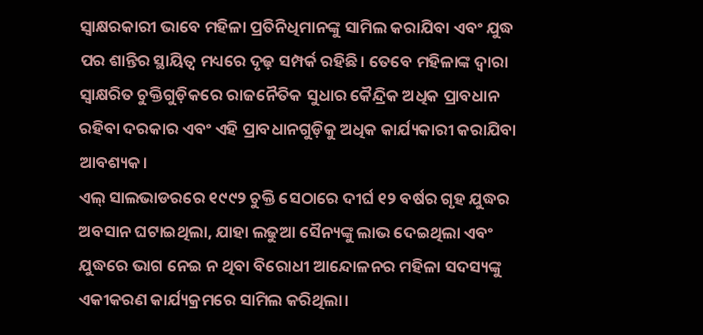ସ୍ବାକ୍ଷରକାରୀ ଭାବେ ମହିଳା ପ୍ରତିନିଧିମାନଙ୍କୁ ସାମିଲ କରାଯିବା ଏବଂ ଯୁଦ୍ଧ ପର ଶାନ୍ତିର ସ୍ଥାୟିତ୍ୱ ମଧ୍ୟରେ ଦୃଢ଼ ସମ୍ପର୍କ ରହିଛି। ତେବେ ମହିଳାଙ୍କ ଦ୍ୱାରା ସ୍ବାକ୍ଷରିତ ଚୁକ୍ତିଗୁଡ଼ିକରେ ରାଜନୈତିକ ସୁଧାର କୈନ୍ଦ୍ରିକ ଅଧିକ ପ୍ରାବଧାନ ରହିବା ଦରକାର ଏବଂ ଏହି ପ୍ରାବଧାନଗୁଡ଼ିକୁ ଅଧିକ କାର୍ଯ୍ୟକାରୀ କରାଯିବା ଆବଶ୍ୟକ।
ଏଲ୍‌ ସାଲଭାଡରରେ ୧୯୯୨ ଚୁକ୍ତି ସେଠାରେ ଦୀର୍ଘ ୧୨ ବର୍ଷର ଗୃହ ଯୁଦ୍ଧର ଅବସାନ ଘଟାଇଥିଲା, ଯାହା ଲଢୁଆ ସୈନ୍ୟଙ୍କୁ ଲାଭ ଦେଇଥିଲା ଏବଂ ଯୁଦ୍ଧରେ ଭାଗ ନେଇ ନ ଥିବା ବିରୋଧୀ ଆନ୍ଦୋଳନର ମହିଳା ସଦସ୍ୟଙ୍କୁ ଏକୀକରଣ କାର୍ଯ୍ୟକ୍ରମରେ ସାମିଲ କରିଥିଲା।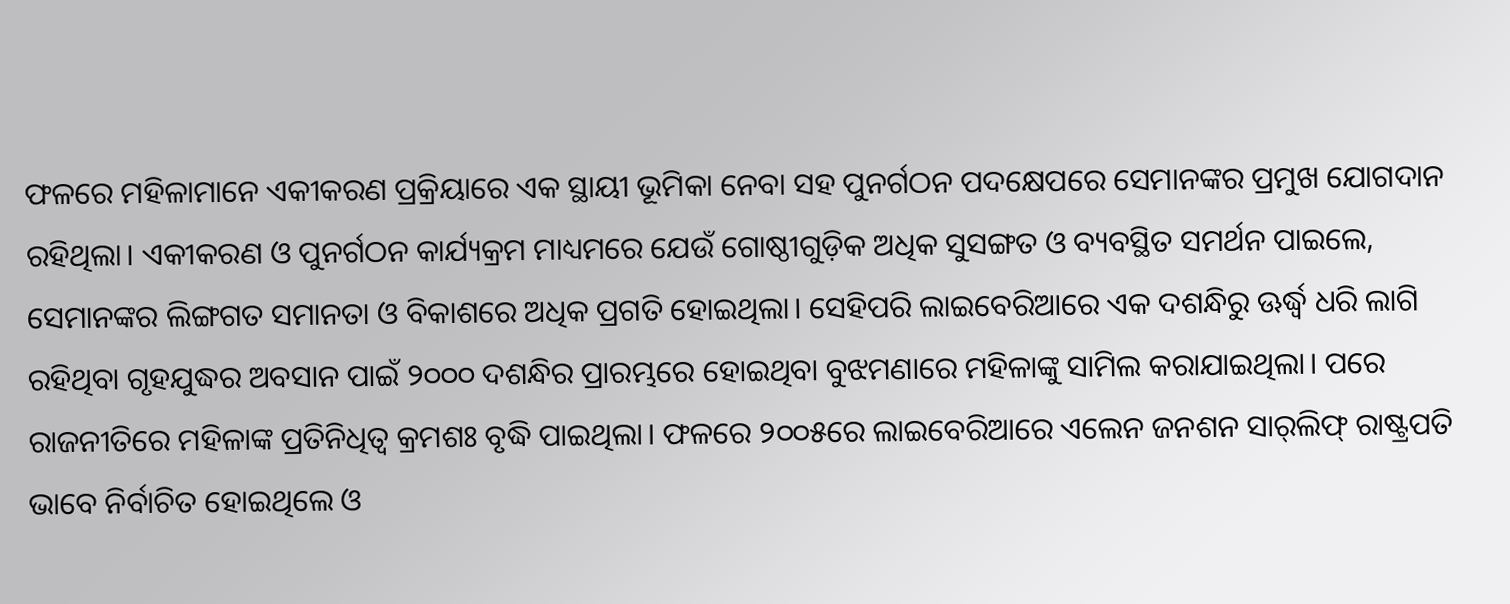ଫଳରେ ମହିଳାମାନେ ଏକୀକରଣ ପ୍ରକ୍ରିୟାରେ ଏକ ସ୍ଥାୟୀ ଭୂମିକା ନେବା ସହ ପୁନର୍ଗଠନ ପଦକ୍ଷେପରେ ସେମାନଙ୍କର ପ୍ରମୁଖ ଯୋଗଦାନ ରହିଥିଲା। ଏକୀକରଣ ଓ ପୁନର୍ଗଠନ କାର୍ଯ୍ୟକ୍ରମ ମାଧ୍ୟମରେ ଯେଉଁ ଗୋଷ୍ଠୀଗୁଡ଼ିକ ଅଧିକ ସୁସଙ୍ଗତ ଓ ବ୍ୟବସ୍ଥିତ ସମର୍ଥନ ପାଇଲେ, ସେମାନଙ୍କର ଲିଙ୍ଗଗତ ସମାନତା ଓ ବିକାଶରେ ଅଧିକ ପ୍ରଗତି ହୋଇଥିଲା। ସେହିପରି ଲାଇବେରିଆରେ ଏକ ଦଶନ୍ଧିରୁ ଊର୍ଦ୍ଧ୍ୱ ଧରି ଲାଗି ରହିଥିବା ଗୃହଯୁଦ୍ଧର ଅବସାନ ପାଇଁ ୨୦୦୦ ଦଶନ୍ଧିର ପ୍ରାରମ୍ଭରେ ହୋଇଥିବା ବୁଝମଣାରେ ମହିଳାଙ୍କୁ ସାମିଲ କରାଯାଇଥିଲା। ପରେ ରାଜନୀତିରେ ମହିଳାଙ୍କ ପ୍ରତିନିଧିତ୍ୱ କ୍ରମଶଃ ବୃଦ୍ଧି ପାଇଥିଲା। ଫଳରେ ୨୦୦୫ରେ ଲାଇବେରିଆରେ ଏଲେନ ଜନଶନ ସାର୍‌ଲିଫ୍‌ ରାଷ୍ଟ୍ରପତି ଭାବେ ନିର୍ବାଚିତ ହୋଇଥିଲେ ଓ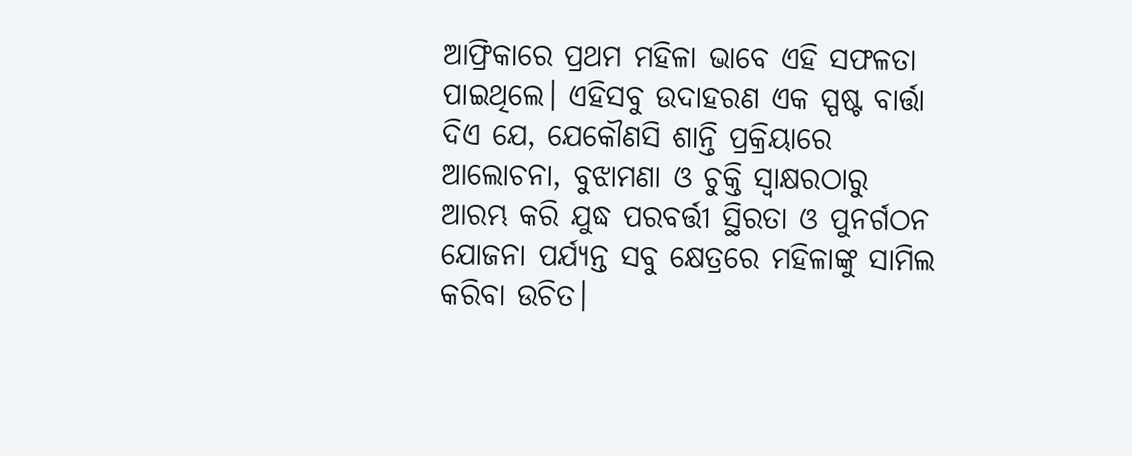ଆଫ୍ରିକାରେ ପ୍ରଥମ ମହିଳା ଭାବେ ଏହି ସଫଳତା ପାଇଥିଲେ। ଏହିସବୁ ଉଦାହରଣ ଏକ ସ୍ପଷ୍ଟ ବାର୍ତ୍ତା ଦିଏ ଯେ, ଯେକୌଣସି ଶାନ୍ତି ପ୍ରକ୍ରିୟାରେ ଆଲୋଚନା, ବୁଝାମଣା ଓ ଚୁକ୍ତି ସ୍ବାକ୍ଷରଠାରୁ ଆରମ୍ଭ କରି ଯୁଦ୍ଧ ପରବର୍ତ୍ତୀ ସ୍ଥିରତା ଓ ପୁନର୍ଗଠନ ଯୋଜନା ପର୍ଯ୍ୟନ୍ତ ସବୁ କ୍ଷେତ୍ରରେ ମହିଳାଙ୍କୁ ସାମିଲ କରିବା ଉଚିତ।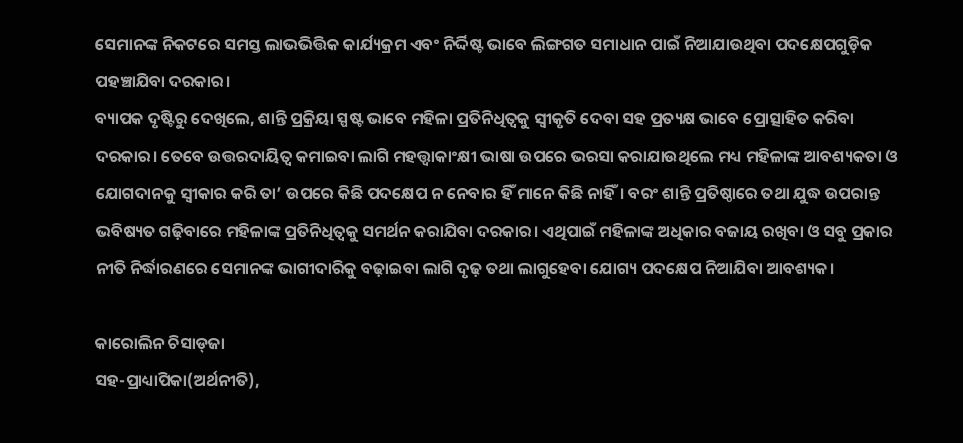ସେମାନଙ୍କ ନିକଟରେ ସମସ୍ତ ଲାଭଭିତ୍ତିକ କାର୍ଯ୍ୟକ୍ରମ ଏବଂ ନିର୍ଦ୍ଦିଷ୍ଟ ଭାବେ ଲିଙ୍ଗଗତ ସମାଧାନ ପାଇଁ ନିଆଯାଉଥିବା ପଦକ୍ଷେପଗୁଡ଼ିକ ପହଞ୍ଚାଯିବା ଦରକାର।
ବ୍ୟାପକ ଦୃଷ୍ଟିରୁ ଦେଖିଲେ, ଶାନ୍ତି ପ୍ରକ୍ରିୟା ସ୍ପଷ୍ଟ ଭାବେ ମହିଳା ପ୍ରତିନିଧିତ୍ୱକୁ ସ୍ବୀକୃତି ଦେବା ସହ ପ୍ରତ୍ୟକ୍ଷ ଭାବେ ପ୍ରୋତ୍ସାହିତ କରିବା ଦରକାର। ତେବେ ଉତ୍ତରଦାୟିତ୍ୱ କମାଇବା ଲାଗି ମହତ୍ତ୍ୱାକାଂକ୍ଷୀ ଭାଷା ଉପରେ ଭରସା କରାଯାଉଥିଲେ ମଧ୍ୟ ମହିଳାଙ୍କ ଆବଶ୍ୟକତା ଓ ଯୋଗଦାନକୁ ସ୍ବୀକାର କରି ତା’ ଉପରେ କିଛି ପଦକ୍ଷେପ ନ ନେବାର ହିଁ ମାନେ କିଛି ନାହିଁ। ବରଂ ଶାନ୍ତି ପ୍ରତିଷ୍ଠାରେ ତଥା ଯୁଦ୍ଧ ଉପରାନ୍ତ ଭବିଷ୍ୟତ ଗଢ଼ିବାରେ ମହିଳାଙ୍କ ପ୍ରତିନିଧିତ୍ୱକୁ ସମର୍ଥନ କରାଯିବା ଦରକାର। ଏଥିପାଇଁ ମହିଳାଙ୍କ ଅଧିକାର ବଜାୟ ରଖିବା ଓ ସବୁ ପ୍ରକାର ନୀତି ନିର୍ଦ୍ଧାରଣରେ ସେମାନଙ୍କ ଭାଗୀଦାରିକୁ ବଢ଼ାଇବା ଲାଗି ଦୃଢ଼ ତଥା ଲାଗୁହେବା ଯୋଗ୍ୟ ପଦକ୍ଷେପ ନିଆଯିବା ଆବଶ୍ୟକ।

କାରୋଲିନ ଚିସାଡ୍‌ଜା
ସହ-ପ୍ରାଧ୍ୟାପିକା(ଅର୍ଥନୀତି),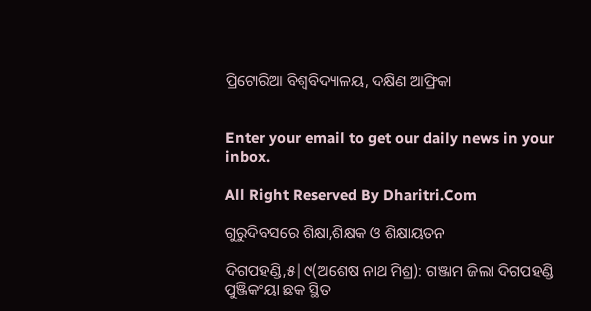ପ୍ରିଟୋରିଆ ବିଶ୍ୱବିଦ୍ୟାଳୟ, ଦକ୍ଷିଣ ଆଫ୍ରିକା


Enter your email to get our daily news in your inbox.

All Right Reserved By Dharitri.Com

ଗୁରୁଦିବସରେ ଶିକ୍ଷା,ଶିକ୍ଷକ ଓ ଶିକ୍ଷାୟତନ

ଦିଗପହଣ୍ଡି,୫|୯(ଅଶେଷ ନାଥ ମିଶ୍ର): ଗଞ୍ଜାମ ଜିଲା ଦିଗପହଣ୍ଡି ପୁଞ୍ଜିକଂୟା ଛକ ସ୍ଥିତ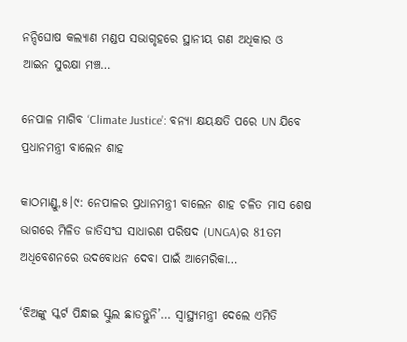ନନ୍ଦିଘୋଷ କଲ୍ୟାଣ ମଣ୍ଡପ ସଭାଗୃହରେ ସ୍ଥାନୀୟ ଗଣ ଅଧିକାର ଓ ଆଇନ ସୁରକ୍ଷା ମଞ୍ଚ…

ନେପାଳ ମାଗିବ ‘Climate Justice’: ବନ୍ୟା କ୍ଷୟକ୍ଷତି ପରେ UN ଯିବେ ପ୍ରଧାନମନ୍ତ୍ରୀ ବାଲେନ ଶାହ

କାଠମାଣ୍ଡୁ,୫।୯: ନେପାଳର ପ୍ରଧାନମନ୍ତ୍ରୀ ବାଲେନ ଶାହ ଚଳିତ ମାସ ଶେଷ ଭାଗରେ ମିଳିତ ଜାତିସଂଘ ସାଧାରଣ ପରିଷଦ (UNGA)ର 81ତମ ଅଧିବେଶନରେ ଉଦବୋଧନ ଦେବା ପାଇଁ ଆମେରିକା…

‘ଝିଅଙ୍କୁ ସ୍କର୍ଟ ପିନ୍ଧାଇ ସ୍କୁଲ ଛାଡନ୍ତୁନି’… ସ୍ୱାସ୍ଥ୍ୟମନ୍ତ୍ରୀ ଦେଲେ ଏମିତି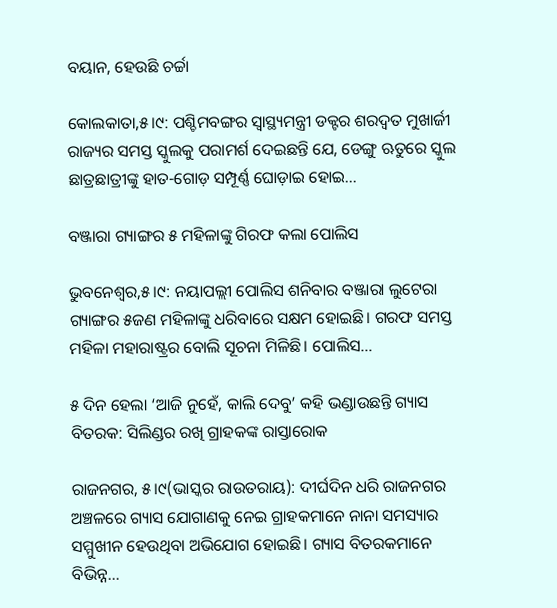ବୟାନ, ହେଉଛି ଚର୍ଚ୍ଚା

କୋଲକାତା,୫।୯: ପଶ୍ଚିମବଙ୍ଗର ସ୍ୱାସ୍ଥ୍ୟମନ୍ତ୍ରୀ ଡକ୍ଟର ଶରଦ୍ୱତ ମୁଖାର୍ଜୀ ରାଜ୍ୟର ସମସ୍ତ ସ୍କୁଲକୁ ପରାମର୍ଶ ଦେଇଛନ୍ତି ଯେ, ଡେଙ୍ଗୁ ଋତୁରେ ସ୍କୁଲ ଛାତ୍ରଛାତ୍ରୀଙ୍କୁ ହାତ-ଗୋଡ଼ ସମ୍ପୂର୍ଣ୍ଣ ଘୋଡ଼ାଇ ହୋଇ…

ବଞ୍ଜାରା ଗ୍ୟାଙ୍ଗର ୫ ମହିଳାଙ୍କୁ ଗିରଫ କଲା ପୋଲିସ

ଭୁବନେଶ୍ୱର,୫।୯: ନୟାପଲ୍ଲୀ ପୋଲିସ ଶନିବାର ବଞ୍ଜାରା ଲୁଟେରା ଗ୍ୟାଙ୍ଗର ୫ଜଣ ମହିଳାଙ୍କୁ ଧରିବାରେ ସକ୍ଷମ ହୋଇଛି। ଗରଫ ସମସ୍ତ ମହିଳା ମହାରାଷ୍ଟ୍ରର ବୋଲି ସୂଚନା ମିଳିଛି। ପୋଲିସ…

୫ ଦିନ ହେଲା ‘ଆଜି ନୁହେଁ, କାଲି ଦେବୁ’ କହି ଭଣ୍ଡାଉଛନ୍ତି ଗ୍ୟାସ ବିତରକ: ସିଲିଣ୍ଡର ରଖି ଗ୍ରାହକଙ୍କ ରାସ୍ତାରୋକ

ରାଜନଗର, ୫।୯(ଭାସ୍କର ରାଉତରାୟ): ଦୀର୍ଘଦିନ ଧରି ରାଜନଗର ଅଞ୍ଚଳରେ ଗ୍ୟାସ ଯୋଗାଣକୁ ନେଇ ଗ୍ରାହକମାନେ ନାନା ସମସ୍ୟାର ସମ୍ମୁଖୀନ ହେଉଥିବା ଅଭିଯୋଗ ହୋଇଛି। ଗ୍ୟାସ ବିତରକମାନେ ବିଭିନ୍ନ…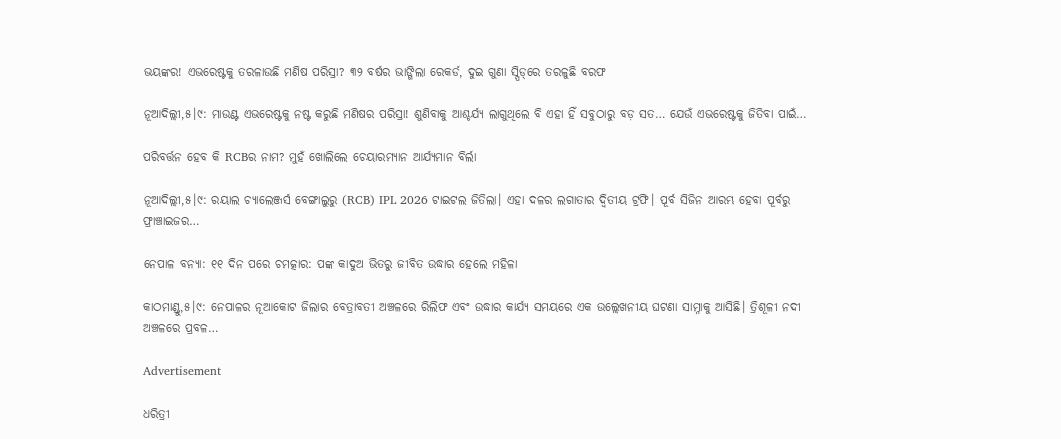ଭୟଙ୍କର! ଏଭରେଷ୍ଟକୁ ତରଳାଉଛି ମଣିଷ ପରିସ୍ରା? ୩୨ ବର୍ଷର ଭାଙ୍ଗିଲା ରେକର୍ଡ, ଦୁଇ ଗୁଣା ସ୍ପିଡ୍‌ରେ ତରଳୁଛି ବରଫ

ନୂଆଦିଲ୍ଲୀ,୫।୯: ମାଉଣ୍ଟ ଏଭରେଷ୍ଟକୁ ନଷ୍ଟ କରୁଛି ମଣିଷର ପରିସ୍ରା! ଶୁଣିବାକୁ ଆଶ୍ଚର୍ଯ୍ୟ ଲାଗୁଥିଲେ ବି ଏହା ହିଁ ସବୁଠାରୁ ବଡ଼ ସତ… ଯେଉଁ ଏଭରେଷ୍ଟକୁ ଜିତିବା ପାଇଁ…

ପରିବର୍ତ୍ତନ ହେବ କି RCBର ନାମ? ମୁହଁ ଖୋଲିଲେ ଚେୟାରମ୍ୟାନ ଆର୍ଯ୍ୟମାନ ବିର୍ଲା

ନୂଆଦିଲ୍ଲୀ,୫।୯: ରୟାଲ ଚ୍ୟାଲେଞ୍ଜର୍ସ ବେଙ୍ଗାଲୁରୁ (RCB) IPL 2026 ଟାଇଟଲ ଜିତିଲା। ଏହା ଦଳର ଲଗାତାର ଦ୍ୱିତୀୟ ଟ୍ରଫି। ପୂର୍ବ ସିଜିନ ଆରମ୍ଭ ହେବା ପୂର୍ବରୁ ଫ୍ରାଞ୍ଚାଇଜର…

ନେପାଳ ବନ୍ୟା: ୧୧ ଦିନ ପରେ ଚମତ୍କାର: ପଙ୍କ କାଦୁଅ ଭିତରୁ ଜୀବିତ ଉଦ୍ଧାର ହେଲେ ମହିଳା

କାଠମାଣ୍ଡୁ,୫।୯: ନେପାଳର ନୂଆକୋଟ ଜିଲାର ବେତ୍ରାବତୀ ଅଞ୍ଚଳରେ ରିଲିଫ ଏବଂ ଉଦ୍ଧାର କାର୍ଯ୍ୟ ସମୟରେ ଏକ ଉଲ୍ଲେଖନୀୟ ଘଟଣା ସାମ୍ନାକୁ ଆସିଛି। ତ୍ରିଶୂଳୀ ନଦୀ ଅଞ୍ଚଳରେ ପ୍ରବଳ…

Advertisement

ଧରିତ୍ରୀ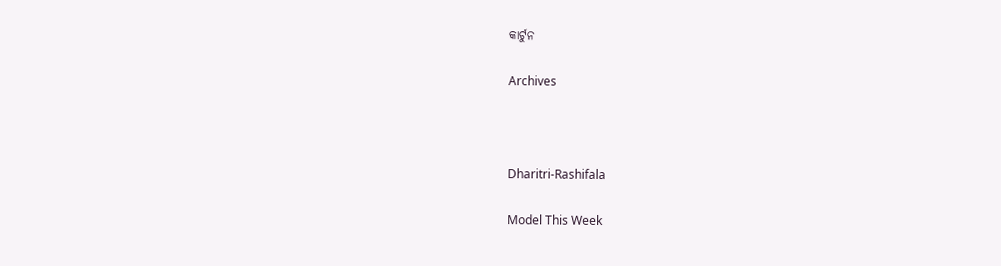କାର୍ଟୁନ

Archives



Dharitri-Rashifala

Model This Week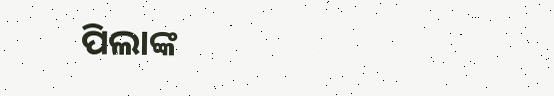ପିଲାଙ୍କ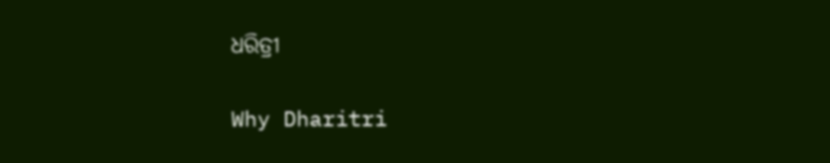ଧରିତ୍ରୀ

Why Dharitri